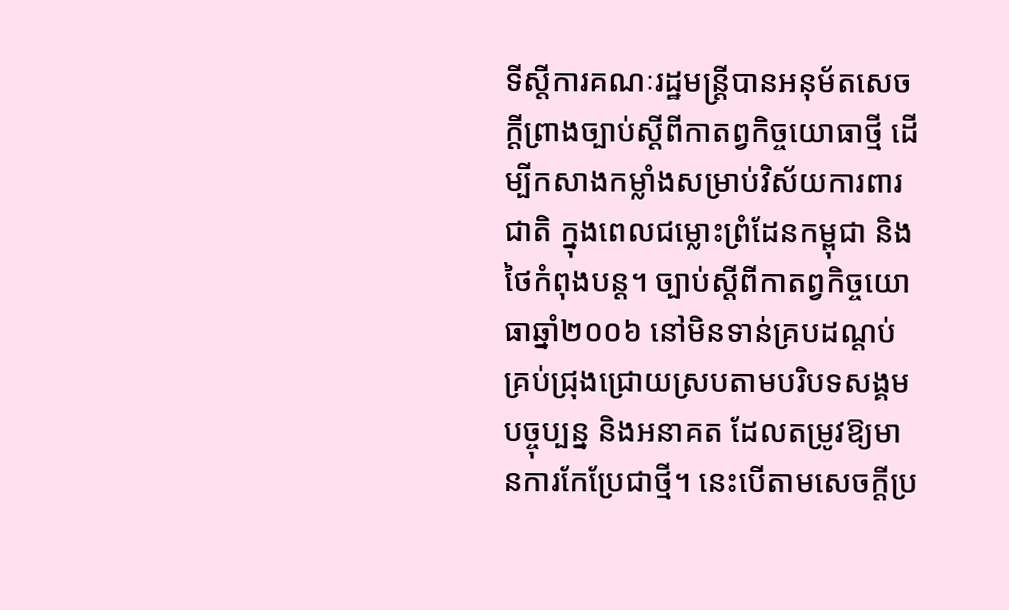ទីស្តីការគណៈរដ្ឋមន្រ្តីបានអនុម័តសេចក្ដីព្រាងច្បាប់ស្ដីពីកាតព្វកិច្ចយោធាថ្មី ដើម្បីកសាងកម្លាំងសម្រាប់វិស័យការពារជាតិ ក្នុងពេលជម្លោះព្រំដែនកម្ពុជា និងថៃកំពុងបន្ត។ ច្បាប់ស្ដីពីកាតព្វកិច្ចយោធាឆ្នាំ២០០៦ នៅមិនទាន់គ្របដណ្ដប់គ្រប់ជ្រុងជ្រោយស្របតាមបរិបទសង្គមបច្ចុប្បន្ន និងអនាគត ដែលតម្រូវឱ្យមានការកែប្រែជាថ្មី។ នេះបើតាមសេចក្ដីប្រ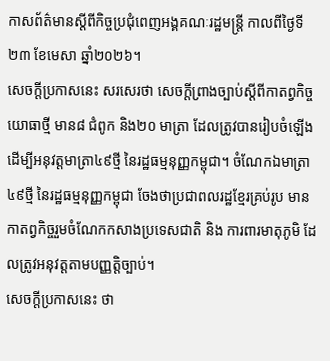កាសព័ត៌មានស្ដីពីកិច្ចប្រជុំពេញអង្គគណៈរដ្ឋមន្ត្រី កាលពីថ្ងៃទី២៣ ខែមេសា ឆ្នាំ២០២៦។
សេចក្ដីប្រកាសនេះ សរសេរថា សេចក្ដីព្រាងច្បាប់ស្ដីពីកាតព្វកិច្ចយោធាថ្មី មាន៨ ជំពូក និង២០ មាត្រា ដែលត្រូវបានរៀបចំឡើងដើម្បីអនុវត្តមាត្រា៤៩ថ្មី នៃរដ្ឋធម្មនុញ្ញកម្ពុជា។ ចំណែកឯមាត្រា៤៩ថ្មី នៃរដ្ឋធម្មនុញ្ញកម្ពុជា ចែងថាប្រជាពលរដ្ឋខ្មែរគ្រប់រូប មានកាតព្វកិច្ចរួមចំណែកកសាងប្រទេសជាតិ និង ការពារមាតុភូមិ ដែលត្រូវអនុវត្តតាមបញ្ញត្តិច្បាប់។
សេចក្ដីប្រកាសនេះ ថា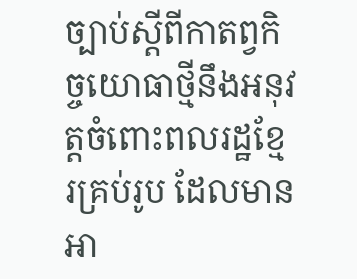ច្បាប់ស្ដីពីកាតព្វកិច្ចយោធាថ្មីនឹងអនុវត្តចំពោះពលរដ្ឋខ្មែរគ្រប់រូប ដែលមានអា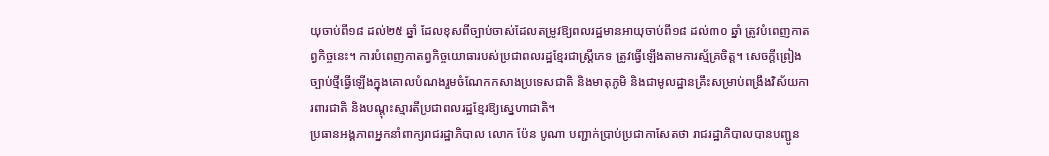យុចាប់ពី១៨ ដល់២៥ ឆ្នាំ ដែលខុសពីច្បាប់ចាស់ដែលតម្រូវឱ្យពលរដ្ឋមានអាយុចាប់ពី១៨ ដល់៣០ ឆ្នាំ ត្រូវបំពេញកាតព្វកិច្ចនេះ។ ការបំពេញកាតព្វកិច្ចយោធារបស់ប្រជាពលរដ្ឋខ្មែរជាស្ត្រីភេទ ត្រូវធ្វើឡើងតាមការស្ម័គ្រចិត្ត។ សេចក្ដីព្រៀងច្បាប់ថ្មីធ្វើឡើងក្នុងគោលបំណងរួមចំណែកកសាងប្រទេសជាតិ និងមាតុភូមិ និងជាមូលដ្ឋានគ្រឹះសម្រាប់ពង្រឹងវិស័យការពារជាតិ និងបណ្ដុះស្មារតីប្រជាពលរដ្ឋខ្មែរឱ្យស្នេហាជាតិ។
ប្រធានអង្គភាពអ្នកនាំពាក្យរាជរដ្ឋាភិបាល លោក ប៉ែន បូណា បញ្ជាក់ប្រាប់ប្រជាកាសែតថា រាជរដ្ឋាភិបាលបានបញ្ជូន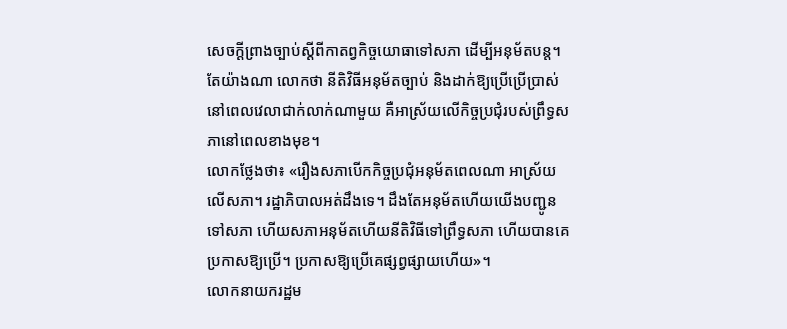សេចក្ដីព្រាងច្បាប់ស្ដីពីកាតព្វកិច្ចយោធាទៅសភា ដើម្បីអនុម័តបន្ត។ តែយ៉ាងណា លោកថា នីតិវិធីអនុម័តច្បាប់ និងដាក់ឱ្យប្រើប្រើប្រាស់នៅពេលវេលាជាក់លាក់ណាមួយ គឺអាស្រ័យលើកិច្ចប្រជុំរបស់ព្រឹទ្ធសភានៅពេលខាងមុខ។
លោកថ្លែងថា៖ «រឿងសភាបើកកិច្ចប្រជុំអនុម័តពេលណា អាស្រ័យលើសភា។ រដ្ឋាភិបាលអត់ដឹងទេ។ ដឹងតែអនុម័តហើយយើងបញ្ជូនទៅសភា ហើយសភាអនុម័តហើយនីតិវិធីទៅព្រឹទ្ធសភា ហើយបានគេប្រកាសឱ្យប្រើ។ ប្រកាសឱ្យប្រើគេផ្សព្វផ្សាយហើយ»។
លោកនាយករដ្ឋម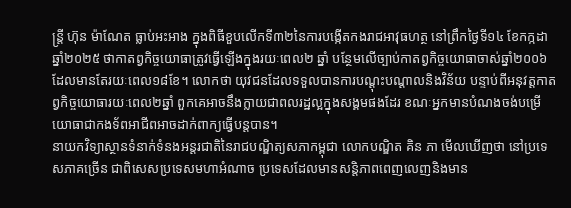ន្ត្រី ហ៊ុន ម៉ាណែត ធ្លាប់អះអាង ក្នុងពិធីខួបលើកទី៣២នៃការបង្កើតកងរាជអាវុធហត្ថ នៅព្រឹកថ្ងៃទី១៤ ខែកក្កដា ឆ្នាំ២០២៥ ថាកាតព្វកិច្ចយោធាត្រូវធ្វើឡើងក្នុងរយៈពេល២ ឆ្នាំ បន្ថែមលើច្បាប់កាតព្វកិច្ចយោធាចាស់ឆ្នាំ២០០៦ ដែលមានតែរយៈពេល១៨ខែ។ លោកថា យុវជនដែលទទួលបានការបណ្ដុះបណ្ដាលនិងវិន័យ បន្ទាប់ពីអនុវត្តកាតព្វកិច្ចយោធារយៈពេល២ឆ្នាំ ពួកគេអាចនឹងក្លាយជាពលរដ្ឋល្អក្នុងសង្គមផងដែរ ខណៈអ្នកមានបំណងចង់បម្រើយោធាជាកងទ័ពអាជីពអាចដាក់ពាក្យធ្វើបន្តបាន។
នាយកវិទ្យាស្ថានទំនាក់ទំនងអន្តរជាតិនៃរាជបណ្ឌិត្យសភាកម្ពុជា លោកបណ្ឌិត គិន ភា មើលឃើញថា នៅប្រទេសភាគច្រើន ជាពិសេសប្រទេសមហាអំណាច ប្រទេសដែលមានសន្តិភាពពេញលេញនិងមាន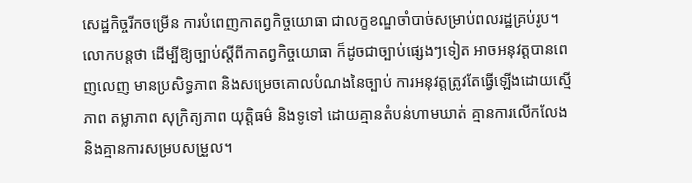សេដ្ឋកិច្ចរីកចម្រើន ការបំពេញកាតព្វកិច្ចយោធា ជាលក្ខខណ្ឌចាំបាច់សម្រាប់ពលរដ្ឋគ្រប់រូប។ លោកបន្តថា ដើម្បីឱ្យច្បាប់ស្តីពីកាតព្វកិច្ចយោធា ក៏ដូចជាច្បាប់ផ្សេងៗទៀត អាចអនុវត្តបានពេញលេញ មានប្រសិទ្ធភាព និងសម្រេចគោលបំណងនៃច្បាប់ ការអនុវត្តត្រូវតែធ្វើឡើងដោយស្មើភាព តម្លាភាព សុក្រិត្យភាព យុត្តិធម៌ និងទូទៅ ដោយគ្មានតំបន់ហាមឃាត់ គ្មានការលើកលែង និងគ្មានការសម្របសម្រួល។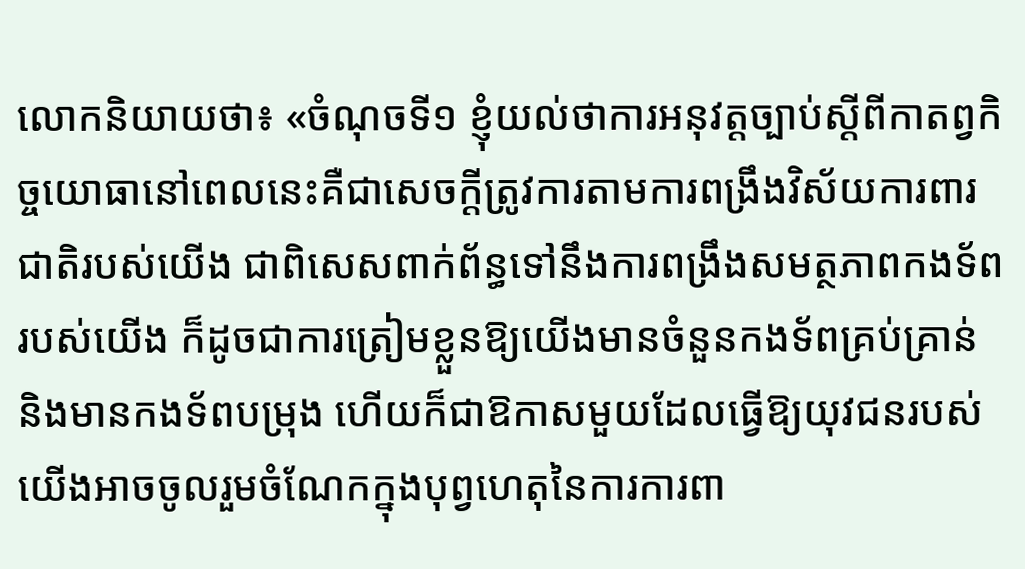លោកនិយាយថា៖ «ចំណុចទី១ ខ្ញុំយល់ថាការអនុវត្តច្បាប់ស្ដីពីកាតព្វកិច្ចយោធានៅពេលនេះគឺជាសេចក្ដីត្រូវការតាមការពង្រឹងវិស័យការពារជាតិរបស់យើង ជាពិសេសពាក់ព័ន្ធទៅនឹងការពង្រឹងសមត្ថភាពកងទ័ពរបស់យើង ក៏ដូចជាការត្រៀមខ្លួនឱ្យយើងមានចំនួនកងទ័ពគ្រប់គ្រាន់ និងមានកងទ័ពបម្រុង ហើយក៏ជាឱកាសមួយដែលធ្វើឱ្យយុវជនរបស់យើងអាចចូលរួមចំណែកក្នុងបុព្វហេតុនៃការការពា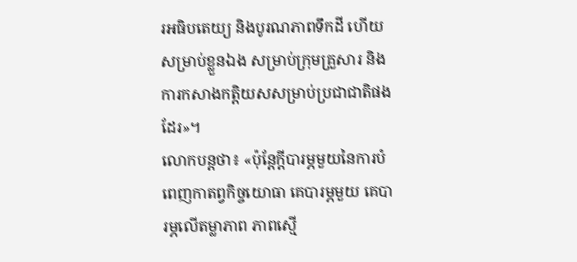រអធិបតេយ្យ និងបូរណភាពទឹកដី ហើយសម្រាប់ខ្លួនឯង សម្រាប់ក្រុមគ្រួសារ និងការកសាងកត្តិយសសម្រាប់ប្រជាជាតិផងដែរ»។
លោកបន្តថា៖ «ប៉ុន្តែក្ដីបារម្ភមួយនៃការបំពេញកាតព្វកិច្ចយោធា គេបារម្ភមួយ គេបារម្ភលើតម្លាភាព ភាពស្មើ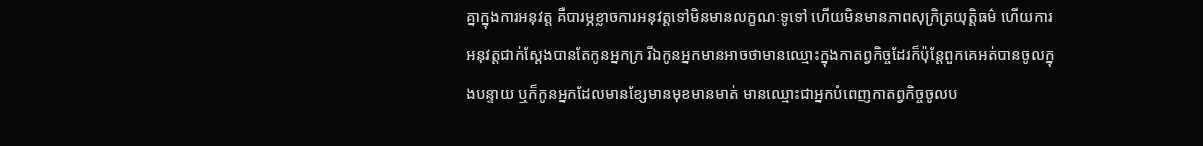គ្នាក្នុងការអនុវត្ត គឺបារម្ភខ្លាចការអនុវត្តទៅមិនមានលក្ខណៈទូទៅ ហើយមិនមានភាពសុក្រិត្រយុត្តិធម៌ ហើយការអនុវត្តជាក់ស្ដែងបានតែកូនអ្នកក្រ រីឯកូនអ្នកមានអាចថាមានឈ្មោះក្នុងកាតព្វកិច្ចដែរក៏ប៉ុន្តែពួកគេអត់បានចូលក្នុងបន្ទាយ ឬក៏កូនអ្នកដែលមានខ្សែមានមុខមានមាត់ មានឈ្មោះជាអ្នកបំពេញកាតព្វកិច្ចចូលប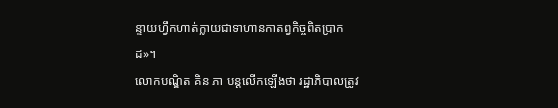ន្ទាយហ្វឹកហាត់ក្លាយជាទាហានកាតព្វកិច្ចពិតប្រាកដ»។
លោកបណ្ឌិត គិន ភា បន្តលើកឡើងថា រដ្ឋាភិបាលត្រូវ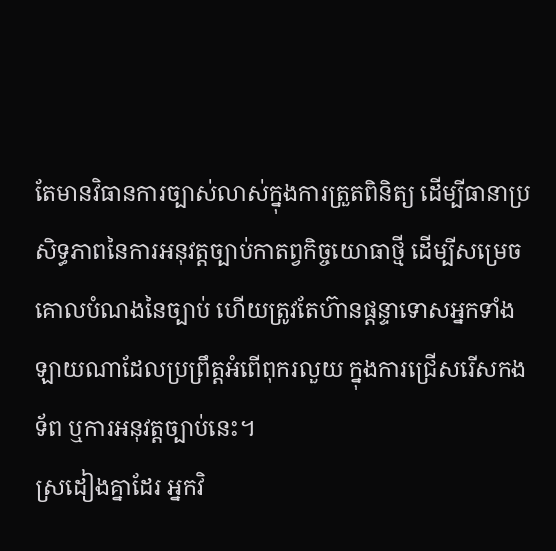តែមានវិធានការច្បាស់លាស់ក្នុងការត្រួតពិនិត្យ ដើម្បីធានាប្រសិទ្ធភាពនៃការអនុវត្តច្បាប់កាតព្វកិច្ចយោធាថ្មី ដើម្បីសម្រេចគោលបំណងនៃច្បាប់ ហើយត្រូវតែហ៊ានផ្ដន្ទាទោសអ្នកទាំងឡាយណាដែលប្រព្រឹត្តអំពើពុករលួយ ក្នុងការជ្រើសរើសកងទ័ព ឬការអនុវត្តច្បាប់នេះ។
ស្រដៀងគ្នាដែរ អ្នកវិ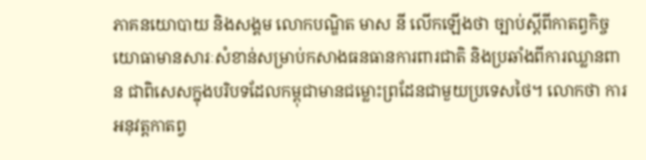ភាគនយោបាយ និងសង្គម លោកបណ្ឌិត មាស នី លើកឡើងថា ច្បាប់ស្ដីពីកាតព្វកិច្ចយោធាមានសារៈសំខាន់សម្រាប់កសាងធនធានការពារជាតិ និងប្រឆាំងពីការឈ្លានពាន ជាពិសេសក្នុងបរិបទដែលកម្ពុជាមានជម្លោះព្រដែនជាមួយប្រទេសថៃ។ លោកថា ការអនុវត្តកាតព្វ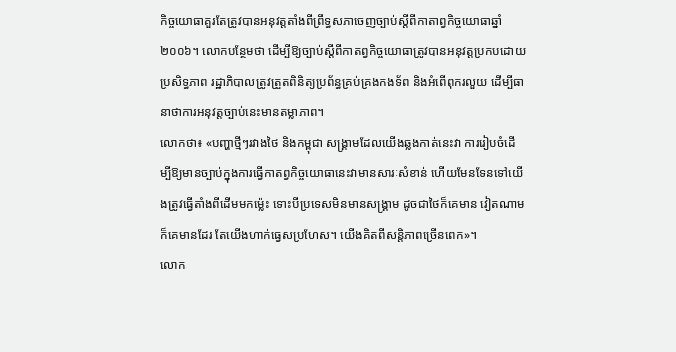កិច្ចយោធាគួរតែត្រូវបានអនុវត្តតាំងពីព្រឹទ្ធសភាចេញច្បាប់ស្ដីពីកាតាព្វកិច្ចយោធាឆ្នាំ ២០០៦។ លោកបន្ថែមថា ដើម្បីឱ្យច្បាប់ស្ដីពីកាតព្វកិច្ចយោធាត្រូវបានអនុវត្តប្រកបដោយប្រសិទ្ធភាព រដ្ឋាភិបាលត្រូវត្រួតពិនិត្យប្រព័ន្ធគ្រប់គ្រងកងទ័ព និងអំពើពុករលួយ ដើម្បីធានាថាការអនុវត្តច្បាប់នេះមានតម្លាភាព។
លោកថា៖ «បញ្ហាថ្មីៗរវាងថៃ និងកម្ពុជា សង្គ្រាមដែលយើងឆ្លងកាត់នេះវា ការរៀបចំដើម្បីឱ្យមានច្បាប់ក្នុងការធ្វើកាតព្វកិច្ចយោធានេះវាមានសារៈសំខាន់ ហើយមែនទែនទៅយើងត្រូវធ្វើតាំងពីដើមមកម្ល៉េះ ទោះបីប្រទេសមិនមានសង្គ្រាម ដូចជាថៃក៏គេមាន វៀតណាមក៏គេមានដែរ តែយើងហាក់ធ្វេសប្រហែស។ យើងគិតពីសន្តិភាពច្រើនពេក»។
លោក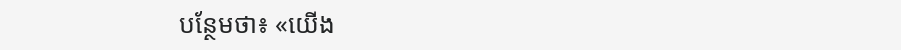បន្ថែមថា៖ «យើង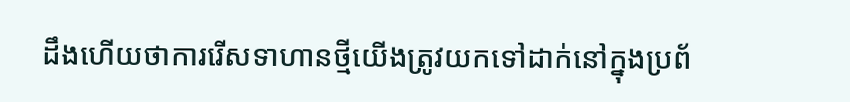ដឹងហើយថាការរើសទាហានថ្មីយើងត្រូវយកទៅដាក់នៅក្នុងប្រព័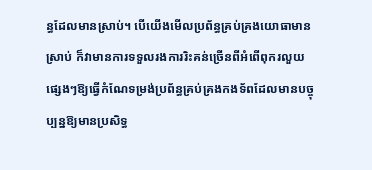ន្ធដែលមានស្រាប់។ បើយើងមើលប្រព័ន្ធគ្រប់គ្រងយោធាមានស្រាប់ ក៏វាមានការទទួលរងការរិះគន់ច្រើនពីអំពើពុករលួយផ្សេងៗឱ្យធ្វើកំណែទម្រង់ប្រព័ន្ធគ្រប់គ្រងកងទ័ពដែលមានបច្ចុប្បន្នឱ្យមានប្រសិទ្ធ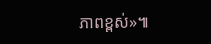ភាពខ្ពស់»៕